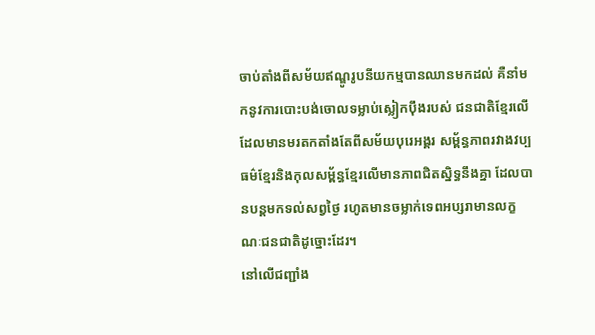ចាប់តាំងពីសម័យឥណ្ឌូរូបនីយកម្មបានឈានមកដល់ គឺនាំមកនូវការបោះបង់ចោលទម្លាប់ស្លៀកប៉ឹងរបស់ ជនជាតិខ្មែរលើ ដែលមានមរតកតាំងតែពីសម័យបុរេអង្គរ សម្ព័ន្ធភាពរវាងវប្បធម៌ខ្មែរនិងកុលសម្ព័ន្ធខ្មែរលើមានភាពជិតស្និទ្ធនឹងគ្នា ដែលបានបន្ដមកទល់សព្វថ្ងៃ រហូតមានចម្លាក់ទេពអប្សរាមានលក្ខណៈជនជាតិដូច្នោះដែរ។
នៅលើជញ្ជាំង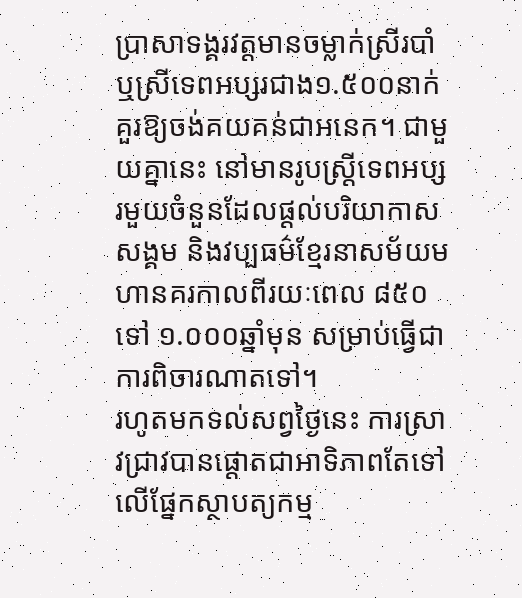ប្រាសាទង្គរវត្តមានចម្លាក់ស្រីរបាំ ឬស្រីទេពអប្សរជាង១.៥០០នាក់ គួរឱ្យចង់គយគន់ជាអនេក។ ជាមួយគ្នានេះ នៅមានរូបស្ដ្រីទេពអប្សរមួយចំនួនដែលផ្ដល់បរិយាកាសសង្គម និងវប្បធម៌ខ្មែរនាសម័យមហានគរកាលពីរយៈពេល ៨៥០ ទៅ ១.០០០ឆ្នាំមុន សម្រាប់ធ្វើជាការពិចារណាតទៅ។
រហូតមកទល់សព្វថ្ងៃនេះ ការស្រាវជ្រាវបានផ្ដោតជាអាទិភាពតែទៅលើផ្នែកស្ថាបត្យកម្ម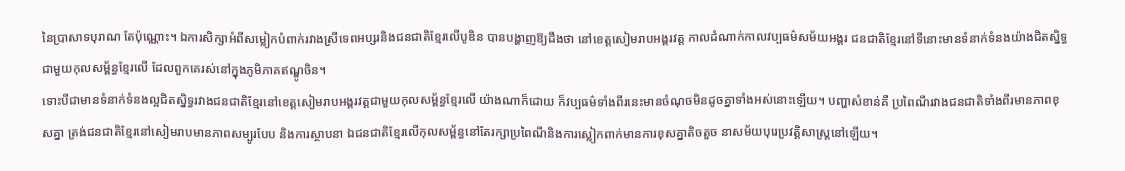នៃប្រាសាទបុរាណ តែប៉ុណ្ណោះ។ ឯការសិក្សាអំពីសម្លៀកបំពាក់រវាងស្រីទេពអប្សរនិងជនជាតិខ្មែរលើបូឌិន បានបង្ហាញឱ្យដឹងថា នៅខេត្តសៀមរាបអង្គរវត្ត កាលដំណាក់កាលវប្បធម៌សម័យអង្គរ ជនជាតិខ្មែរនៅទីនោះមានទំនាក់ទំនងយ៉ាងជិតស្និទ្ធជាមួយកុលសម្ព័ន្ធខ្មែរលើ ដែលពួកគេរស់នៅក្នុងភូមិភាគឥណ្ឌូចិន។
ទោះបីជាមានទំនាក់ទំនងល្អជិតស្និទ្ធរវាងជនជាតិខ្មែរនៅខេត្តសៀមរាបអង្គរវត្តជាមួយកុលសម្ព័ន្ធខ្មែរលើ យ៉ាងណាក៏ដោយ ក៏វប្បធម៌ទាំងពីរនេះមានចំណុចមិនដូចគ្នាទាំងអស់នោះឡើយ។ បញ្ហាសំខាន់គឺ ប្រពៃណីរវាងជនជាតិទាំងពីរមានភាពខុសគ្នា ត្រង់ជនជាតិខ្មែរនៅសៀមរាបមានភាពសម្បូរបែប និងការស្ថាបនា ឯជនជាតិខ្មែរលើកុលសម្ព័ន្ធនៅតែរក្សាប្រពៃណីនិងការស្លៀកពាក់មានការខុសគ្នាតិចតួច នាសម័យបុរេប្រវតិ្ដសាស្ដ្រនៅឡើយ។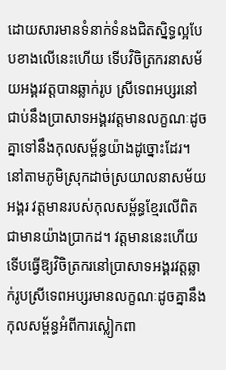ដោយសារមានទំនាក់ទំនងជិតស្និទ្ធល្អបែបខាងលើនេះហើយ ទើបវិចិត្រករនាសម័យអង្គរវត្តបានឆ្លាក់រូប ស្រីទេពអប្សរនៅជាប់នឹងប្រាសាទអង្គរវត្តមានលក្ខណៈដូចគ្នាទៅនឹងកុលសម្ព័ន្ធយ៉ាងដូច្នោះដែរ។
នៅតាមភូមិស្រុកដាច់ស្រយាលនាសម័យអង្គរ វត្តមានរបស់កុលសម្ព័ន្ធខ្មែរលើពិតជាមានយ៉ាងប្រាកដ។ វត្ដមាននេះហើយ ទើបធ្វើឱ្យវិចិត្រករនៅប្រាសាទអង្គរវត្ដឆ្លាក់រូបស្រីទេពអប្សរមានលក្ខណៈដូចគ្នានឹង កុលសម្ព័ន្ធអំពីការស្លៀកពា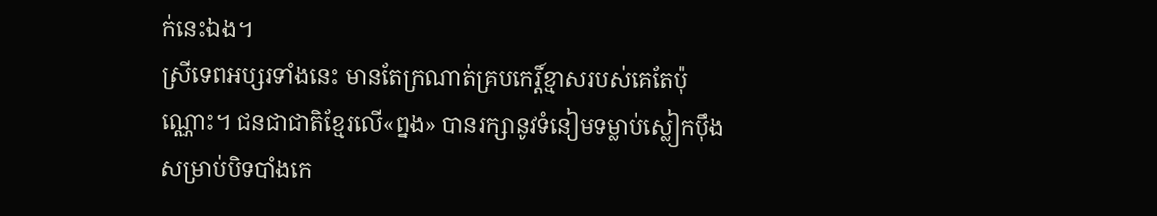ក់នេះឯង។
ស្រីទេពអប្សរទាំងនេះ មានតែក្រណាត់គ្របកេរ្ដិ៍ខ្មាសរបស់គេតែប៉ុណ្ណោះ។ ជនជាជាតិខ្មែរលើ«ព្នង» បានរក្សានូវទំនៀមទម្លាប់ស្លៀកប៉ឹងសម្រាប់បិទបាំងកេ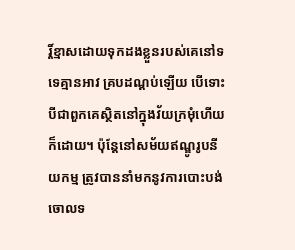រ្ដិ៍ខ្មាសដោយទុកដងខ្លួនរបស់គេនៅទទេគ្មានអាវ គ្របដណ្ដប់ឡើយ បើទោះបីជាពួកគេស្ថិតនៅក្នុងវ័យក្រមុំហើយក៏ដោយ។ ប៉ុន្ដែនៅសម័យឥណ្ឌូរូបនីយកម្ម ត្រូវបាននាំមកនូវការបោះបង់ចោលទ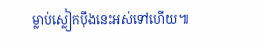ម្លាប់ស្លៀកប៉ឹងនេះអស់ទៅហើយ៕